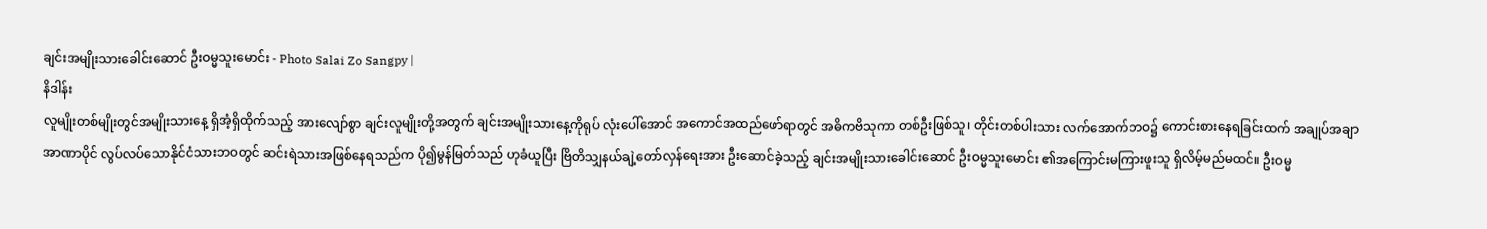ချင်းအမျိုးသားခေါင်းဆောင် ဦးဝမ္မသူးမောင်း - Photo Salai Zo Sangpy |
နိဒါန်း
လူမျိုးတစ်မျိုးတွင်အမျိုးသားနေ့ ရှိအံ့ရှိထိုက်သည့် အားလျော်စွာ ချင်းလူမျိုးတို့အတွက် ချင်းအမျိုးသားနေ့ကိုရုပ် လုံးပေါ်အောင် အကောင်အထည်ဖော်ရာတွင် အဓိကဗိသုကာ တစ်ဦးဖြစ်သူ၊ တိုင်းတစ်ပါးသား လက်အောက်ဘဝ၌ ကောင်းစားနေရခြင်းထက် အချုပ်အချာ အာဏာပိုင် လွပ်လပ်သောနိုင်ငံသားဘဝတွင် ဆင်းရဲသားအဖြစ်နေရသည်က ပို၍မွန်မြတ်သည် ဟုခံယူပြီး ဗြိတိသျှနယ်ချဲ့တော်လှန်ရေးအား ဦးဆောင်ခဲ့သည့် ချင်းအမျိုးသားခေါင်းဆောင် ဦးဝမ္မသူးမောင်း ၏အကြောင်းမကြားဖူးသူ ရှိလိမ့်မည်မထင်။ ဦးဝမ္မ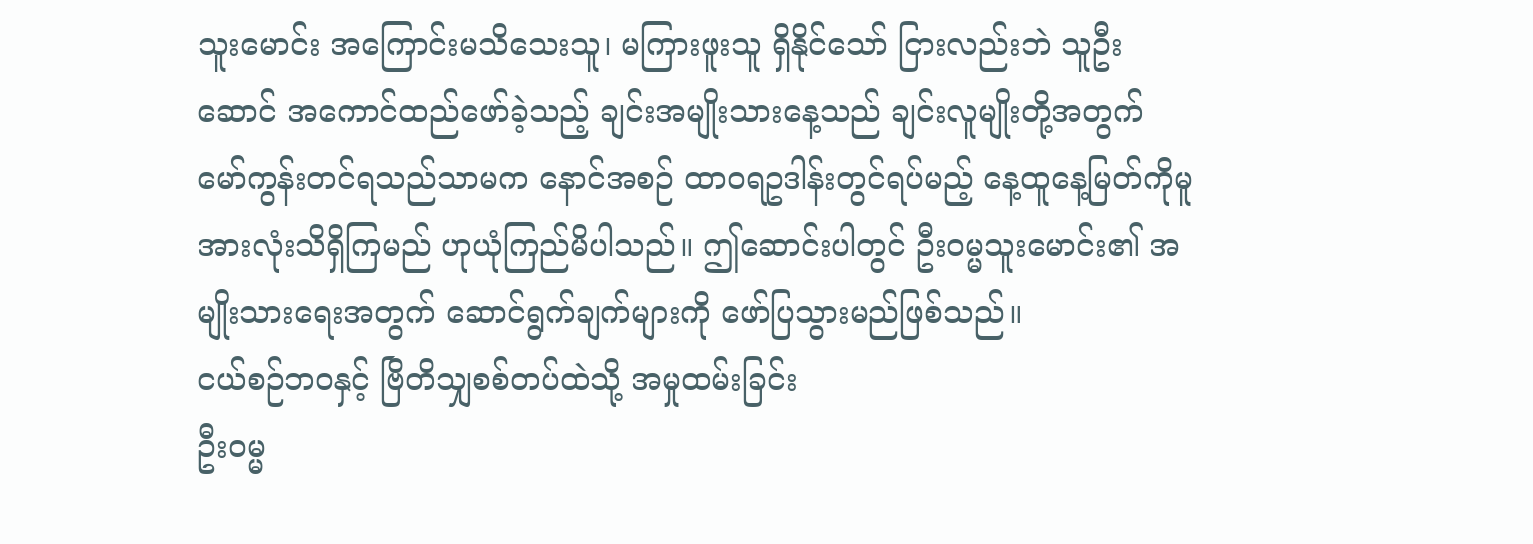သူးမောင်း အကြောင်းမသိသေးသူ၊ မကြားဖူးသူ ရှိနိုင်သော် ငြားလည်းဘဲ သူဦးဆောင် အကောင်ထည်ဖော်ခဲ့သည့် ချင်းအမျိုးသားနေ့သည် ချင်းလူမျိုးတို့အတွက် မော်ကွန်းတင်ရသည်သာမက နောင်အစဉ် ထာဝရဥဒါန်းတွင်ရပ်မည့် နေ့ထူနေ့မြတ်ကိုမူ အားလုံးသိရှိကြမည် ဟုယုံကြည်မိပါသည်။ ဤဆောင်းပါတွင် ဦးဝမ္မသူးမောင်း၏ အမျိုးသားရေးအတွက် ဆောင်ရွက်ချက်များကို ဖော်ပြသွားမည်ဖြစ်သည်။
ငယ်စဉ်ဘဝနှင့် ဗြိတိသျှစစ်တပ်ထဲသို့ အမှုထမ်းခြင်း
ဦးဝမ္မ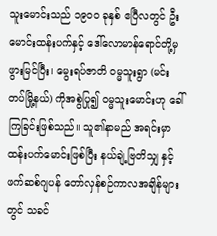သူးမောင်းသည် ၁၉၀၀ ခုနှစ် ဧပြီလတွင် ဦးမောင်းထန်းပက်နှင့် ဒေါ်လောမာန်ရောင်တို့မှ ဖွားမြင်ပြီး၊ မွေးရပ်ဇာတိ ဝမ္မသူးရွာ (မင်းတပ်မြို့နယ်) ကိုအစွဲပြု၍ ဝမ္မသူးမောင်းဟု ခေါ်ကြခြင်းဖြစ်သည်။ သူ၏နာမည် အရင်းမှာ ထန်းပက်မောင်းဖြစ်ပြီး နယ်ချဲ့ဗြတိသျှ နှင့် ဖက်ဆစ်ဂျပန် တော်လှန်စဉ်ကာလအချိန်များတွင် သခင်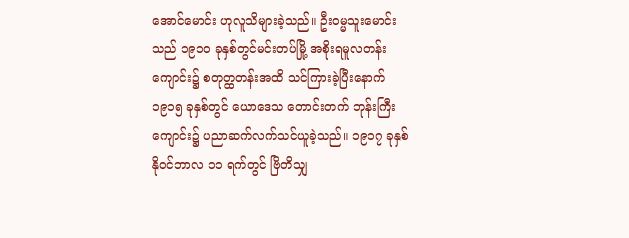အောင်မောင်း ဟုလူသိများခဲ့သည်။ ဦးဝမ္မသူးမောင်းသည် ၁၉၁၀ ခုနှစ်တွင်မင်းတပ်မြို့ အစိုးရမူလတန်းကျောင်း၌ စတုတ္ထတန်းအထိ သင်ကြားခဲ့ပြီးနောက် ၁၉၁၅ ခုနှစ်တွင် ယောဒေသ တောင်းတက် ဘုန်းကြီးကျောင်း၌ ပညာဆက်လက်သင်ယူခဲ့သည်။ ၁၉၁၇ ခုနှစ် နိုဝင်ဘာလ ၁၁ ရက်တွင် ဗြိတိသျှ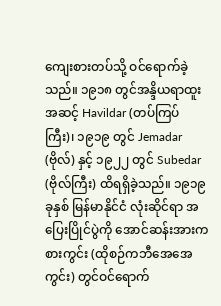ကျေးစားတပ်သို့ ဝင်ရောက်ခဲ့သည်။ ၁၉၁၈ တွင်အန္ဒိယရာထူးအဆင့် Havildar (တပ်ကြပ်ကြီး)၊ ၁၉၁၉ တွင် Jemadar (ဗိုလ်) နှင့် ၁၉၂၂ တွင် Subedar (ဗိုလ်ကြီး) ထိရရှိခဲ့သည်။ ၁၉၁၉ ခုနှစ် မြန်မာနိုင်ငံ လုံးဆိုင်ရာ အပြေးပြိုင်ပွဲကို အောင်ဆန်းအားကစားကွင်း (ထိုစဉ်ကဘီအေအေကွင်း) တွင်ဝင်ရောက်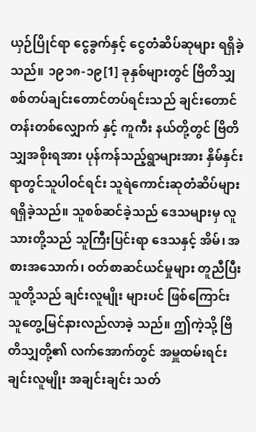ယှဉ်ပြိုင်ရာ ငွေခွက်နှင့် ငွေတံဆိပ်ဆုများ ရရှိခဲ့သည်။ ၁၉၁၈-၁၉[1] ခုနှစ်များတွင် ဗြိတိသျှ စစ်တပ်ချင်းတောင်တပ်ရင်းသည် ချင်းတောင်တန်းတစ်လျှောက် နှင့် ကူကီး နယ်တို့တွင် ဗြိတိသျှအစိုးရအား ပုန်ကန်သည့်ရွာများအား နှိမ်နှင်း ရာတွင်သူပါဝင်ရင်း သူရဲကောင်းဆုတံဆိပ်များရရှိခဲ့သည်။ သူစစ်ဆင်ခဲ့သည် ဒေသများမှ လူသားတို့သည် သူကြီးပြင်းရာ ဒေသနှင့် အိမ်၊ အစားအသောက်၊ ဝတ်စာဆင်ယင်မှုများ တူညီပြီး သူတို့သည် ချင်းလူမျိုး များပင် ဖြစ်ကြောင်း သူတွေ့မြင်နားလည်လာခဲ့ သည်။ ဤကဲ့သို့ ဗြိတိသျှတို့၏ လက်အောက်တွင် အမှူထမ်းရင်း ချင်းလူမျိုး အချင်းချင်း သတ်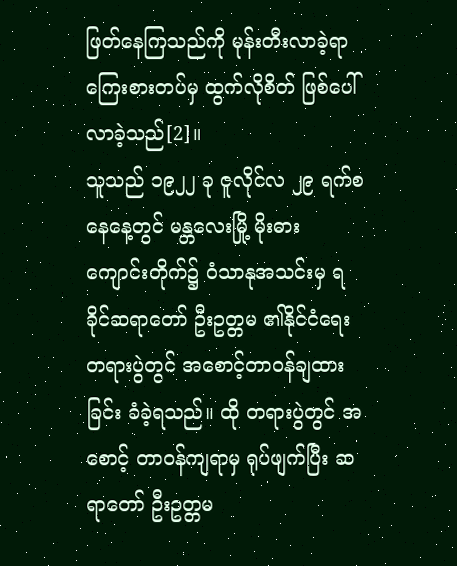ဖြတ်နေကြသည်ကို မုန်းတီးလာခဲ့ရာ ကြေးစားတပ်မှ ထွက်လိုစိတ် ဖြစ်ပေါ်လာခဲ့သည်[2]။
သူသည် ၁၉၂၂ ခု ဇူလိုင်လ ၂၉ ရက်စနေနေ့တွင် မန္တလေးမြို့ မိုးဓား ကျောင်းတိုက်၌ ဝံသာနုအသင်းမှ ရခိုင်ဆရာတော် ဦးဥတ္တမ ၏နိုင်ငံရေးတရားပွဲတွင် အစောင့်တာဝန်ချထားခြင်း ခံခဲ့ရသည်။ ထို တရားပွဲတွင် အစောင့် တာဝန်ကျရာမှ ရုပ်ဖျက်ပြီး ဆရာတော် ဦးဥတ္တမ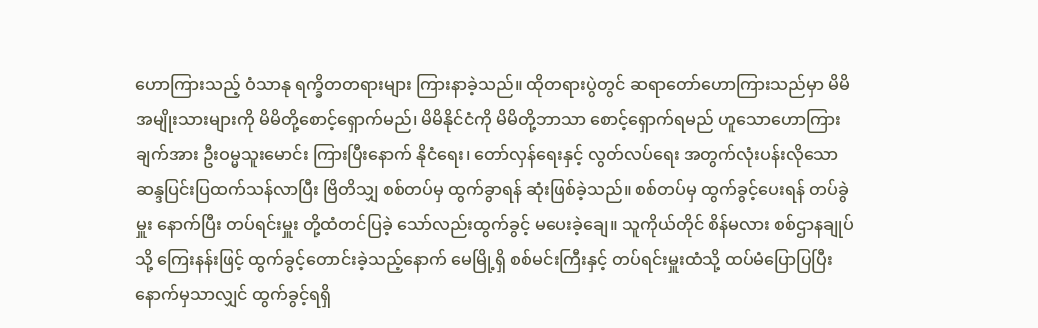ဟောကြားသည့် ဝံသာနု ရက္ခိတတရားများ ကြားနာခဲ့သည်။ ထိုတရားပွဲတွင် ဆရာတော်ဟောကြားသည်မှာ မိမိအမျိုးသားများကို မိမိတို့စောင့်ရှောက်မည်၊ မိမိနိုင်ငံကို မိမိတို့ဘာသာ စောင့်ရှောက်ရမည် ဟူသောဟောကြားချက်အား ဦးဝမ္မသူးမောင်း ကြားပြီးနောက် နိုငံရေး၊ တော်လှန်ရေးနှင့် လွတ်လပ်ရေး အတွက်လုံးပန်းလိုသော ဆန္ဒပြင်းပြထက်သန်လာပြီး ဗြိတိသျှ စစ်တပ်မှ ထွက်ခွာရန် ဆုံးဖြစ်ခဲ့သည်။ စစ်တပ်မှ ထွက်ခွင့်ပေးရန် တပ်ခွဲမှူး နောက်ပြီး တပ်ရင်းမှူး တို့ထံတင်ပြခဲ့ သော်လည်းထွက်ခွင့် မပေးခဲ့ချေ။ သူကိုယ်တိုင် စိန်မလား စစ်ဌာနချုပ်သို့ ကြေးနန်းဖြင့် ထွက်ခွင့်တောင်းခဲ့သည့်နောက် မေမြို့ရှိ စစ်မင်းကြီးနှင့် တပ်ရင်းမှူးထံသို့ ထပ်မံပြောပြပြီးနောက်မှသာလျှင် ထွက်ခွင့်ရရှိ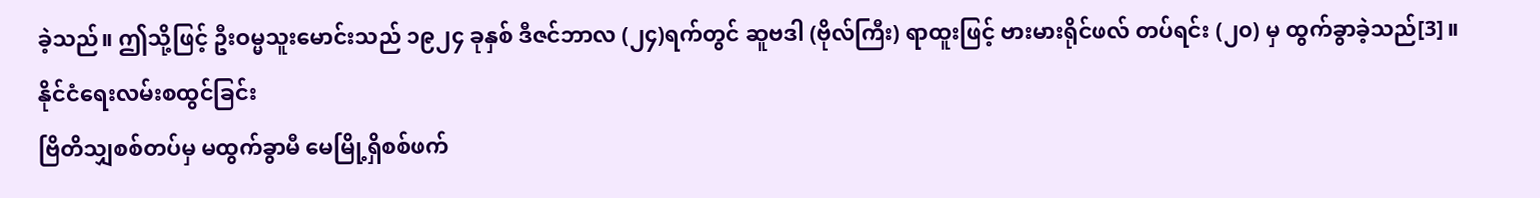ခဲ့သည်။ ဤသို့ဖြင့် ဦးဝမ္မသူးမောင်းသည် ၁၉၂၄ ခုနှစ် ဒီဇင်ဘာလ (၂၄)ရက်တွင် ဆူဗဒါ (ဗိုလ်ကြီး) ရာထူးဖြင့် ဗားမားရိုင်ဖလ် တပ်ရင်း (၂၀) မှ ထွက်ခွာခဲ့သည်[3]။
နိုင်ငံရေးလမ်းစထွင်ခြင်း
ဗြိတိသျှစစ်တပ်မှ မထွက်ခွာမီ မေမြို့ရှိစစ်ဖက်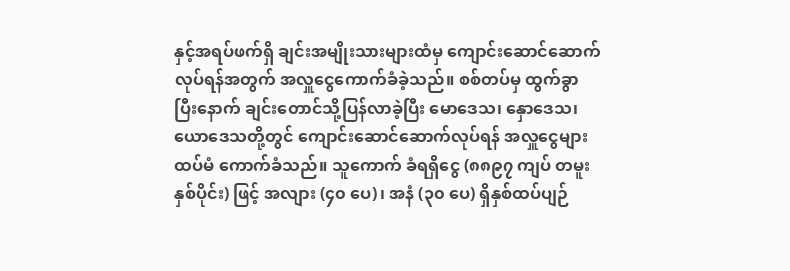နှင့်အရပ်ဖက်ရှိ ချင်းအမျိုးသားများထံမှ ကျောင်းဆောင်ဆောက်လုပ်ရန်အတွက် အလှူငွေကောက်ခံခဲ့သည်။ စစ်တပ်မှ ထွက်ခွာပြီးနောက် ချင်းတောင်သို့ပြန်လာခဲ့ပြီး မောဒေသ၊ နှောဒေသ၊ ယောဒေသတို့တွင် ကျောင်းဆောင်ဆောက်လုပ်ရန် အလှူငွေများ ထပ်မံ ကောက်ခံသည်။ သူကောက် ခံရရှိငွေ (၈၈၉၇ ကျပ် တမူး နှစ်ပိုင်း) ဖြင့် အလျား (၄၀ ပေ)၊ အနံ (၃၀ ပေ) ရှိနှစ်ထပ်ပျဉ်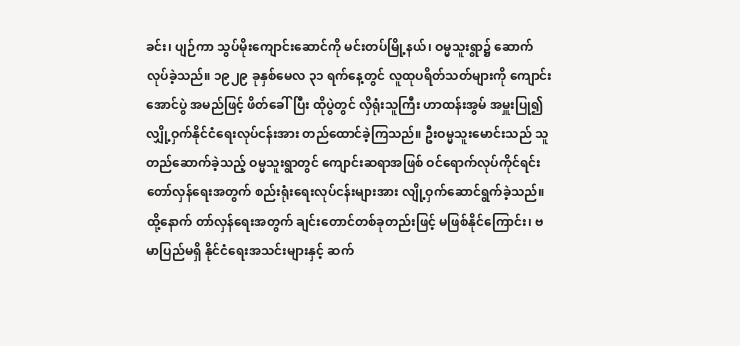ခင်း၊ ပျဉ်ကာ သွပ်မိုးကျောင်းဆောင်ကို မင်းတပ်မြို့နယ်၊ ဝမ္မသူးရွာ၌ ဆောက်လုပ်ခဲ့သည်။ ၁၉၂၉ ခုနှစ်မေလ ၃၁ ရက်နေ့တွင် လူထုပရိတ်သတ်များကို ကျောင်းအောင်ပွဲ အမည်ဖြင့် ဖိတ်ခေါ်ပြီး ထိုပွဲတွင် လှိရုံးသူကြီး ဟာထန်းအွမ် အမှူးပြု၍ လျှို့ဝှက်နိုင်ငံရေးလုပ်ငန်းအား တည်ထောင်ခဲ့ကြသည်။ ဦးဝမ္မသူးမောင်းသည် သူတည်ဆောက်ခဲ့သည့် ဝမ္မသူးရွာတွင် ကျောင်းဆရာအဖြစ် ဝင်ရောက်လုပ်ကိုင်ရင်း တော်လှန်ရေးအတွက် စည်းရုံးရေးလုပ်ငန်းများအား လျို့ဝှက်ဆောင်ရွက်ခဲ့သည်။ ထို့နောက် တာ်လှန်ရေးအတွက် ချင်းတောင်တစ်ခုတည်းဖြင့် မဖြစ်နိုင်ကြောင်း၊ ဗမာပြည်မရှိ နိုင်ငံရေးအသင်းများနှင့် ဆက်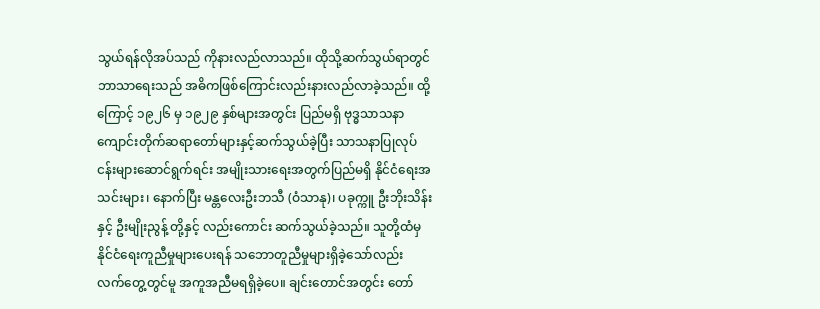သွယ်ရန်လိုအပ်သည် ကိုနားလည်လာသည်။ ထိုသို့ဆက်သွယ်ရာတွင် ဘာသာရေးသည် အဓိကဖြစ်ကြောင်းလည်းနားလည်လာခဲ့သည်။ ထို့ကြောင့် ၁၉၂၆ မှ ၁၉၂၉ နှစ်များအတွင်း ပြည်မရှိ ဗုဒ္ဓသာသနာကျောင်းတိုက်ဆရာတော်များနှင့်ဆက်သွယ်ခဲ့ပြီး သာသနာပြုလုပ်ငန်းများဆောင်ရွက်ရင်း အမျိုးသားရေးအတွက်ပြည်မရှိ နိုင်ငံရေးအသင်းများ၊ နောက်ပြီး မန္တလေးဦးဘသီ (ဝံသာနု)၊ ပခုက္ကူ ဦးဘိုးသိန်း နှင့် ဦးမျိုးညွန့် တို့နှင့် လည်းကောင်း ဆက်သွယ်ခဲ့သည်။ သူတို့ထံမှ နိုင်ငံရေးကူညီမှုများပေးရန် သဘောတူညီမှုများရှိခဲ့သော်လည်း လက်တွေ့တွင်မူ အကူအညီမရရှိခဲ့ပေ။ ချင်းတောင်အတွင်း တော်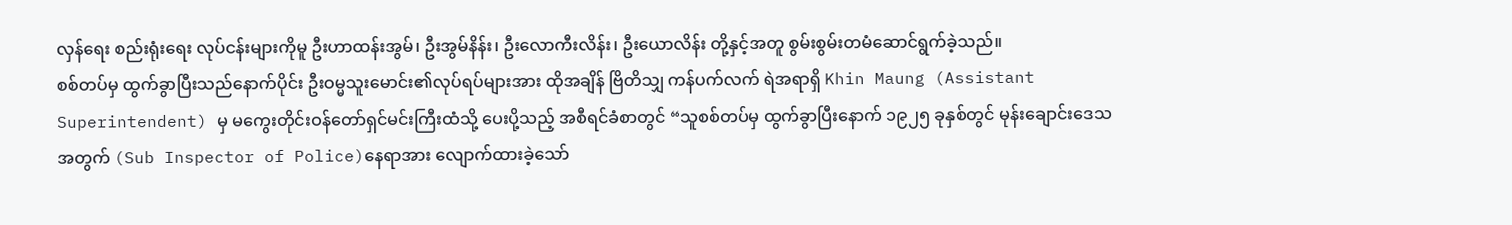လှန်ရေး စည်းရုံးရေး လုပ်ငန်းများကိုမူ ဦးဟာထန်းအွမ်၊ ဦးအွမ်နိန်း၊ ဦးလောကီးလိန်း၊ ဦးယောလိန်း တို့နှင့်အတူ စွမ်းစွမ်းတမံဆောင်ရွက်ခဲ့သည်။
စစ်တပ်မှ ထွက်ခွာပြီးသည်နောက်ပိုင်း ဦးဝမ္မသူးမောင်း၏လုပ်ရပ်များအား ထိုအချိန် ဗြိတိသျှ ကန်ပက်လက် ရဲအရာရှိ Khin Maung (Assistant Superintendent) မှ မကွေးတိုင်းဝန်တော်ရှင်မင်းကြီးထံသို့ ပေးပို့သည့် အစီရင်ခံစာတွင် “သူစစ်တပ်မှ ထွက်ခွာပြီးနောက် ၁၉၂၅ ခုနှစ်တွင် မုန်းချောင်းဒေသ အတွက် (Sub Inspector of Police)နေရာအား လျောက်ထားခဲ့သော်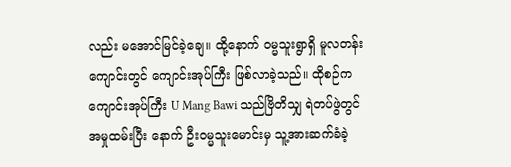လည်း မအောင်မြင်ခဲ့ချေ။ ထို့နောက် ဝမ္မသူးရွာရှိ မူလတန်းကျောင်းတွင် ကျောင်းအုပ်ကြီး ဖြစ်လာခဲ့သည်။ ထိုစဉ်က ကျောင်းအုပ်ကြီး U Mang Bawi သည်ဗြိတိသျှ ရဲတပ်ဖွဲတွင် အမှုထမ်းပြီး နောက် ဦးဝမ္မသူးမောင်းမှ သူ့အားဆက်ခံခဲ့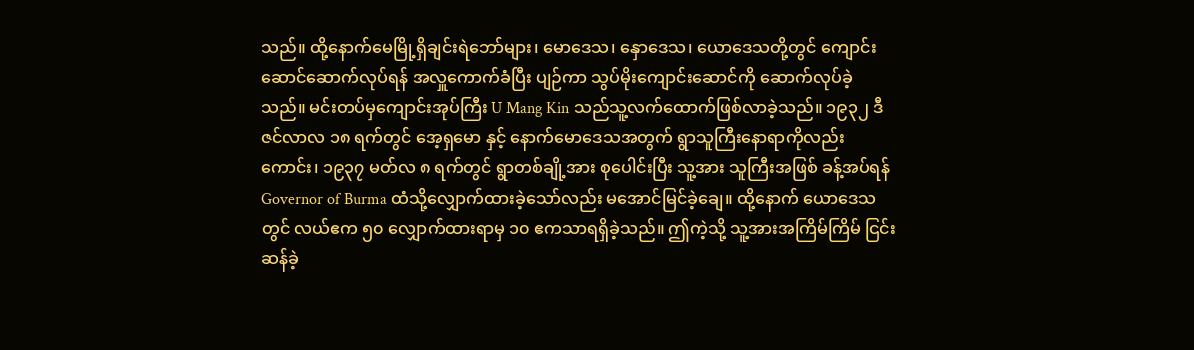သည်။ ထို့နောက်မေမြို့ရှိချင်းရဲဘော်များ၊ မောဒေသ၊ နှောဒေသ၊ ယောဒေသတို့တွင် ကျောင်းဆောင်ဆောက်လုပ်ရန် အလှူကောက်ခံပြီး ပျဉ်ကာ သွပ်မိုးကျောင်းဆောင်ကို ဆောက်လုပ်ခဲ့သည်။ မင်းတပ်မှကျောင်းအုပ်ကြီး U Mang Kin သည်သူ့လက်ထောက်ဖြစ်လာခဲ့သည်။ ၁၉၃၂ ဒီဇင်လာလ ၁၈ ရက်တွင် အေ့ရှမော နှင့် နောက်မောဒေသအတွက် ရွာသူကြီးနောရာကိုလည်းကောင်း၊ ၁၉၃၇ မတ်လ ၈ ရက်တွင် ရွာတစ်ချို့အား စုပေါင်းပြီး သူ့အား သူကြီးအဖြစ် ခန့်အပ်ရန် Governor of Burma ထံသို့လျှောက်ထားခဲ့သော်လည်း မအောင်မြင်ခဲ့ချေ။ ထို့နောက် ယောဒေသတွင် လယ်ဧက ၅၀ လျှောက်ထားရာမှ ၁၀ ဧကသာရရှိခဲ့သည်။ ဤကဲ့သို့ သူ့အားအကြိမ်ကြိမ် ငြင်းဆန်ခဲ့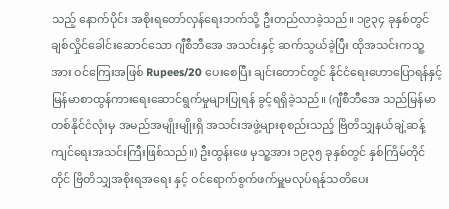သည့် နောက်ပိုင်း အစိုးရတော်လှန်ရေးဘက်သို့ ဦးတည်လာခဲ့သည်။ ၁၉၃၄ ခုနှစ်တွင် ချစ်လှိုင်ခေါင်းဆောင်သော ဂျီစီဘီအေ အသင်းနှင့် ဆက်သွယ်ခဲ့ပြီး ထိုအသင်းကသူ့အား ဝင်ကြေးအဖြစ် Rupees/20 ပေးစေပြီး ချင်းတောင်တွင် နိုင်ငံရေးဟောပြောရန်နှင့် မြန်မာစာထွန်ကားရေးဆောင်ရွက်မှုများပြုရန် ခွင့်ရရှိခဲ့သည်။ (ဂျီစီဘီအေ သည်မြန်မာတစ်နိုင်ငံလုံးမှ အမည်အမျိုးမျိုးရှိ အသင်းအဖွဲ့များစုစည်းသည့် ဗြိတိသျှနယ်ချဲ့ဆန့်ကျင်ရေးအသင်းကြီးဖြစ်သည်။) ဦးထွန်းဖေ မှသူ့အား ၁၉၃၅ ခုနှစ်တွင် နှစ်ကြိမ်တိုင်တိုင် ဗြိတိသျှအစိုးရအရေး နှင့် ဝင်ရောက်စွက်ဖက်မှူမလုပ်ရန်ုသတိပေး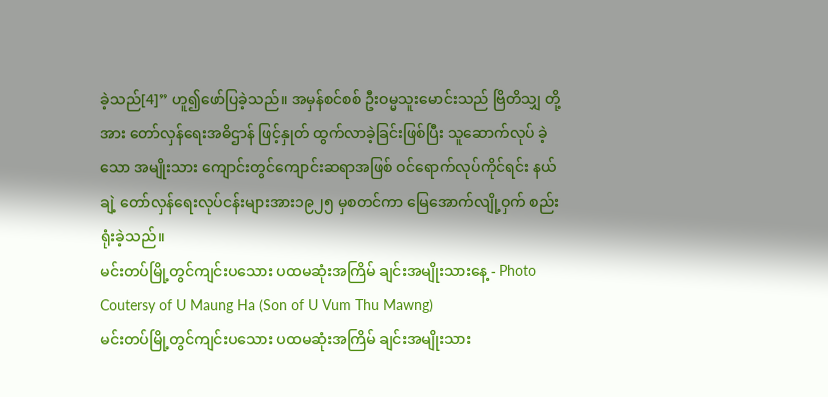ခဲ့သည်[4]” ဟူ၍ဖော်ပြခဲ့သည်။ အမှန်စင်စစ် ဦးဝမ္မသူးမောင်းသည် ဗြိတိသျှ တို့အား တော်လှန်ရေးအဓိဌာန် ဖြင့်နှုတ် ထွက်လာခဲ့ခြင်းဖြစ်ပြီး သူဆောက်လုပ် ခဲ့သော အမျိုးသား ကျောင်းတွင်ကျောင်းဆရာအဖြစ် ဝင်ရောက်လုပ်ကိုင်ရင်း နယ်ချဲ့ တော်လှန်ရေးလုပ်ငန်းများအား၁၉၂၅ မှစတင်ကာ မြေအောက်လျို့ဝှက် စည်းရုံးခဲ့သည်။
မင်းတပ်မြို့တွင်ကျင်းပသေား ပထမဆုံးအကြိမ် ချင်းအမျိုးသားနေ့ - Photo Coutersy of U Maung Ha (Son of U Vum Thu Mawng)
မင်းတပ်မြို့တွင်ကျင်းပသေား ပထမဆုံးအကြိမ် ချင်းအမျိုးသား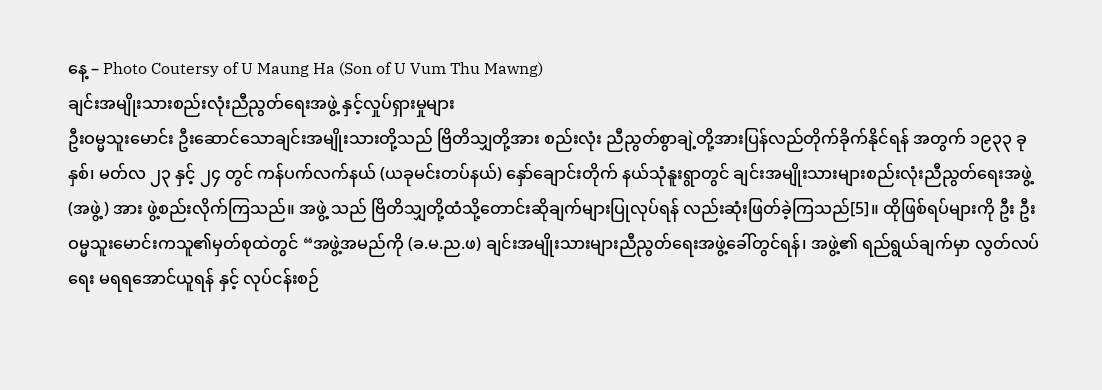နေ့ – Photo Coutersy of U Maung Ha (Son of U Vum Thu Mawng)
ချင်းအမျိုးသားစည်းလုံးညီညွတ်ရေးအဖွဲ့ နှင့်လှုပ်ရှားမှုများ
ဦးဝမ္မသူးမောင်း ဦးဆောင်သောချင်းအမျိုးသားတို့သည် ဗြိတိသျှတို့အား စည်းလုံး ညီညွတ်စွာချဲ့တို့အားပြန်လည်တိုက်ခိုက်နိုင်ရန် အတွက် ၁၉၃၃ ခုနှစ်၊ မတ်လ ၂၃ နှင့် ၂၄ တွင် ကန်ပက်လက်နယ် (ယခုမင်းတပ်နယ်) နှော်ချောင်းတိုက် နယ်သုံနူးရွာတွင် ချင်းအမျိုးသားများစည်းလုံးညီညွတ်ရေးအဖွဲ့ (အဖွဲ့) အား ဖွဲ့စည်းလိုက်ကြသည်။ အဖွဲ့ သည် ဗြိတိသျှတို့ထံသို့တောင်းဆိုချက်များပြုလုပ်ရန် လည်းဆုံးဖြတ်ခဲ့ကြသည်[5]။ ထိုဖြစ်ရပ်များကို ဦး ဦးဝမ္မသူးမောင်းကသူ၏မှတ်စုထဲတွင် “အဖွဲ့အမည်ကို (ခ.မ.ည.ဖ) ချင်းအမျိုးသားများညီညွတ်ရေးအဖွဲ့ခေါ်တွင်ရန်၊ အဖွဲ့၏ ရည်ရွယ်ချက်မှာ လွတ်လပ်ရေး မရရအောင်ယူရန် နှင့် လုပ်ငန်းစဉ်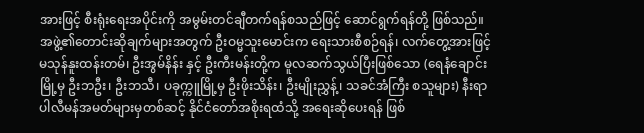အားဖြင့် စီးရုံးရေးအပိုင်းကို အမွမ်းတင်ချီတက်ရန်စသည်ဖြင့် ဆောင်ရွက်ရန်တို့ ဖြစ်သည်။ အဖွဲ့၏တောင်းဆိုချက်များအတွက် ဦးဝမ္မသူးမောင်းက ရေးသားစီစဉ်ရန်၊ လက်တွေ့အားဖြင့် မသုန်နူးထန်းတမ်၊ ဦးအွမ်နိန်း နှင့် ဦးကီးမန်းတို့က မူလဆက်သွယ်ပြီးဖြစ်သော (ရေနံချောင်းမြို့မှ ဦးဘဦး၊ ဦးဘသီ၊ ပခုက္ကူမြို့မှ ဦးဖိုးသိန်း၊ ဦးမျိုးညွှန့်၊ သခင်အံကြီး စသူများ) နီးရာပါလီမန်အမတ်များမှတစ်ဆင့် နိုင်ငံတော်အစိုးရထံသို့ အရေးဆိုပေးရန် ဖြစ်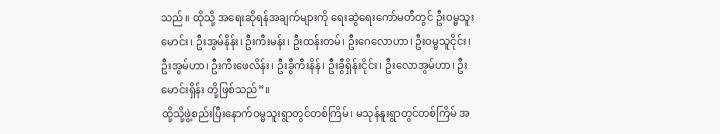သည်။ ထိုသို့ အရေးဆိုရန်အချက်များကို ရေးဆွဲရေးကော်မတီတွင် ဦးဝမ္မသူးမောင်း၊ ဦးအွမ်နိန်း၊ ဦးကီးမန်း၊ ဦးထန်းတမ်၊ ဦးဂေလောဟာ၊ ဦးဝမ္မသူငိုင်း၊ ဦးအွမ်ဟာ၊ ဦးကီးဖေလိန်း၊ ဦးခွီကီးနိန်၊ ဦးခွီရှိန်းငိုင်း၊ ဦးလောအွမ်ဟာ၊ ဦးမောင်းရှိန်း တို့ဖြစ်သည်”။
ထို့သို့ဖွဲ့စည်းပြီးနောက်ဝမ္မသူးရွာတွင်တစ်ကြိမ်၊ မသုန်နူးရွာတွင်တစ်ကြိမ် အ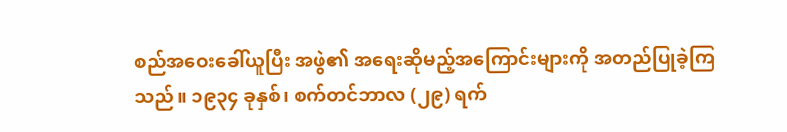စည်အဝေးခေါ်ယူပြီး အဖွဲ၏ အရေးဆိုမည့်အကြောင်းများကို အတည်ပြုခဲ့ကြသည်။ ၁၉၃၄ ခုနှစ်၊ စက်တင်ဘာလ (၂၉) ရက်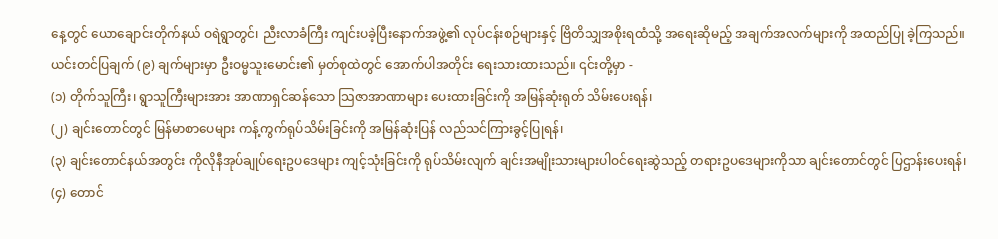နေ့တွင် ယောချောင်းတိုက်နယ် ဝရဲရွာတွင်၊ ညီးလာခံကြီး ကျင်းပခဲ့ပြီးနောက်အဖွဲ့၏ လုပ်ငန်းစဉ်များနှင့် ဗြိတိသျှအစိုးရထံသို့ အရေးဆိုမည့် အချက်အလက်များကို အထည်ပြု ခဲ့ကြသည်။ ယင်းတင်ပြချက် (၉) ချက်များမှာ ဦးဝမ္မသူးမောင်း၏ မှတ်စုထဲတွင် အောက်ပါအတိုင်း ရေးသားထားသည်။ ၎င်းတို့မှာ -
(၁) တိုက်သူကြီး၊ ရွာသူကြီးများအား အာဏာရှင်ဆန်သော သြဇာအာဏာများ ပေးထားခြင်းကို အမြန်ဆုံးရုတ် သိမ်းပေးရန်၊
(၂) ချင်းတောင်တွင် မြန်မာစာပေများ ကန့်ကွက်ရုပ်သိမ်းခြင်းကို အမြန်ဆုံးပြန် လည်သင်ကြားခွင့်ပြုရန်၊
(၃) ချင်းတောင်နယ်အတွင်း ကိုလိုနီအုပ်ချုပ်ရေးဥပဒေများ ကျင့်သုံးခြင်းကို ရုပ်သိမ်းလျက် ချင်းအမျိုးသားများပါဝင်ရေးဆွဲသည့် တရားဥပဒေများကိုသာ ချင်းတောင်တွင် ပြဌာန်းပေးရန်၊
(၄) တောင်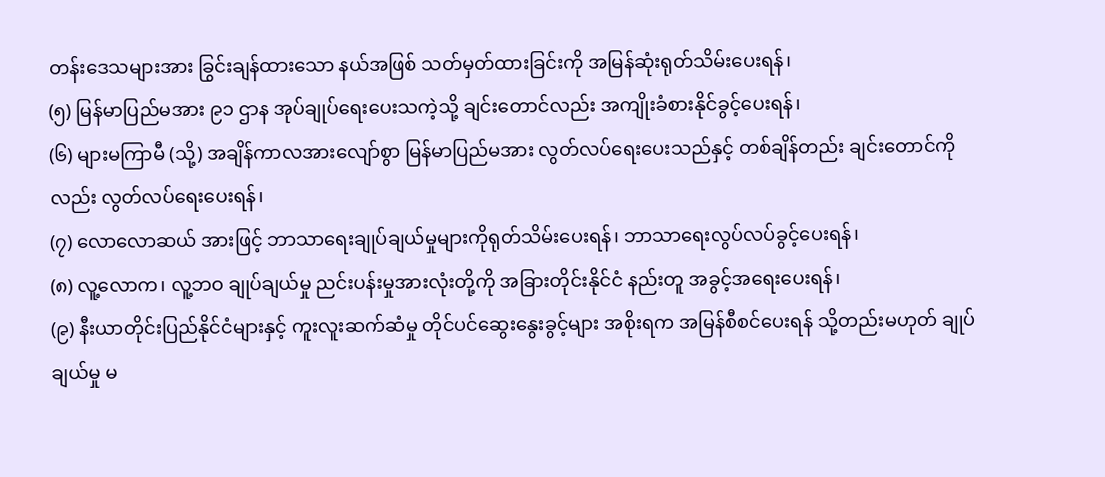တန်းဒေသများအား ခြွင်းချန်ထားသော နယ်အဖြစ် သတ်မှတ်ထားခြင်းကို အမြန်ဆုံးရုတ်သိမ်းပေးရန်၊
(၅) မြန်မာပြည်မအား ၉၁ ဌာန အုပ်ချုပ်ရေးပေးသကဲ့သို့ ချင်းတောင်လည်း အကျိုးခံစားနိုင်ခွင့်ပေးရန်၊
(၆) များမကြာမီ (သို့) အချိန်ကာလအားလျော်စွာ မြန်မာပြည်မအား လွတ်လပ်ရေးပေးသည်နှင့် တစ်ချိန်တည်း ချင်းတောင်ကိုလည်း လွတ်လပ်ရေးပေးရန်၊
(၇) လောလောဆယ် အားဖြင့် ဘာသာရေးချုပ်ချယ်မှုများကိုရုတ်သိမ်းပေးရန်၊ ဘာသာရေးလွပ်လပ်ခွင့်ပေးရန်၊
(၈) လူ့လောက၊ လူ့ဘဝ ချုပ်ချယ်မှု ညင်းပန်းမှုအားလုံးတို့ကို အခြားတိုင်းနိုင်ငံ နည်းတူ အခွင့်အရေးပေးရန်၊
(၉) နီးယာတိုင်းပြည်နိုင်ငံများနှင့် ကူးလူးဆက်ဆံမှု တိုင်ပင်ဆွေးနွေးခွင့်များ အစိုးရက အမြန်စီစင်ပေးရန် သို့တည်းမဟုတ် ချုပ်ချယ်မှု မ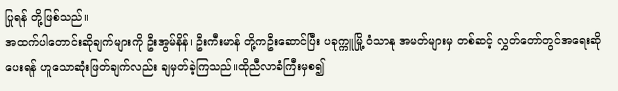ပြုရန် တို့ဖြစ်သည်။
အထက်ပါတောင်းဆိုချက်များကို ဦးအွမ်နိန်၊ ဦးကီးမာန် တို့ကဦးဆောင်ပြီး ပခုက္ကူမြို့ ဝံသာနု အမတ်များမှ တစ်ဆင့် လွှတ်တော်တွင်အရေးဆိုပေးရန် ဟူသောဆုံးဖြတ်ချက်လည်း ချမှတ်ခဲ့ကြသည်။ထိုညီလာခံကြီးမှစ၍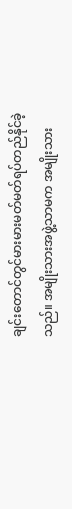ချင်းတောင်တွင်မားမားမတ်မတ်ရပ်တည်နိုင်ခဲ့သည်။ အမျိုးသားအဖွဲ့သာမက အမျိုးသား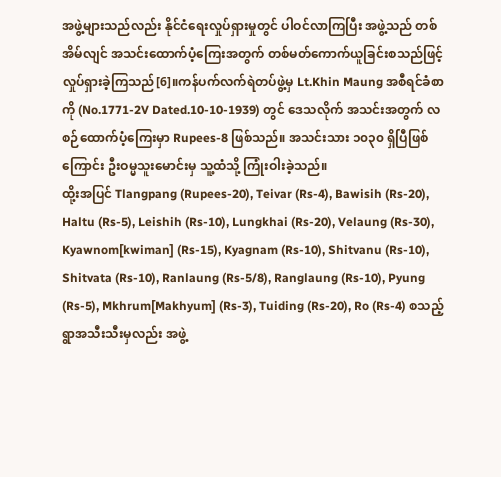အဖွဲ့များသည်လည်း နိုင်ငံရေးလှုပ်ရှားမှုတွင် ပါဝင်လာကြပြီး အဖွဲ့သည် တစ်အိမ်လျင် အသင်းထောက်ပံ့ကြေးအတွက် တစ်မတ်ကောက်ယူခြင်းစသည်ဖြင့် လှုပ်ရှားခဲ့ကြသည်[6]။ကန်ပက်လက်ရဲတပ်ဖွဲ့မှ Lt.Khin Maung အစီရင်ခံစာကို (No.1771-2V Dated.10-10-1939) တွင် ဒေသလိုက် အသင်းအတွက် လစဉ်ထောက်ပံ့ကြေးမှာ Rupees-8 ဖြစ်သည်။ အသင်းသား ၁၀၃၀ ရှိပြီဖြစ်ကြောင်း ဦးဝမ္မသူးမောင်းမှ သူ့ထံသို့ ကြုံးဝါးခဲ့သည်။
ထို့းအပြင် Tlangpang (Rupees-20), Teivar (Rs-4), Bawisih (Rs-20), Haltu (Rs-5), Leishih (Rs-10), Lungkhai (Rs-20), Velaung (Rs-30), Kyawnom[kwiman] (Rs-15), Kyagnam (Rs-10), Shitvanu (Rs-10), Shitvata (Rs-10), Ranlaung (Rs-5/8), Ranglaung (Rs-10), Pyung (Rs-5), Mkhrum[Makhyum] (Rs-3), Tuiding (Rs-20), Ro (Rs-4) စသည့် ရွာအသီးသီးမှလည်း အဖွဲ့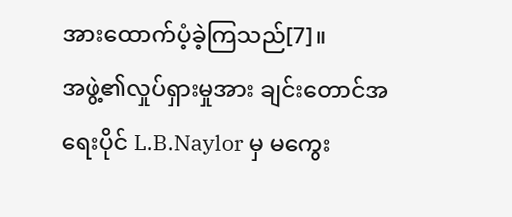အားထောက်ပံ့ခဲ့ကြသည်[7]။
အဖွဲ့၏လှုပ်ရှားမှုအား ချင်းတောင်အရေးပိုင် L.B.Naylor မှ မကွေး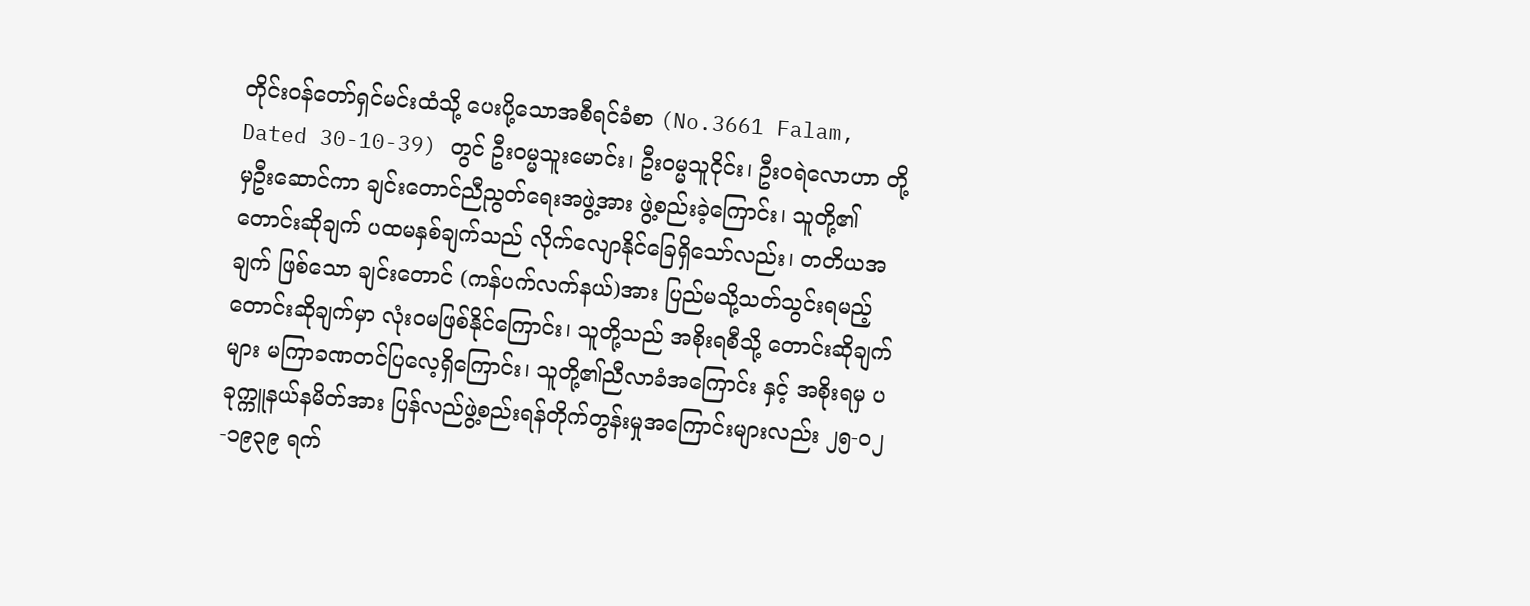တိုင်းဝန်တော်ရှင်မင်းထံသို့ ပေးပို့သောအစီရင်ခံစာ (No.3661 Falam, Dated 30-10-39) တွင် ဦးဝမ္မသူးမောင်း၊ ဦးဝမ္မသူငိုင်း၊ ဦးဝရဲလောဟာ တို့မှဦးဆောင်ကာ ချင်းတောင်ညီညွတ်ရေးအဖွဲ့အား ဖွဲ့စည်းခဲ့ကြောင်း၊ သူတို့၏တောင်းဆိုချက် ပထမနှစ်ချက်သည် လိုက်လျောနိုင်ခြေရှိသော်လည်း၊ တတိယအချက် ဖြစ်သော ချင်းတောင် (ကန်ပက်လက်နယ်)အား ပြည်မသို့သတ်သွင်းရမည့် တောင်းဆိုချက်မှာ လုံးဝမဖြစ်နိုင်ကြောင်း၊ သူတို့သည် အစိုးရစီသို့ တောင်းဆိုချက်များ မကြာခဏတင်ပြလေ့ရှိကြောင်း၊ သူတို့၏ညီလာခံအကြောင်း နှင့် အစိုးရမှ ပခုက္ကူနယ်နမိတ်အား ပြန်လည်ဖွဲ့စည်းရန်တိုက်တွန်းမှုအကြောင်းများလည်း ၂၅-၀၂-၁၉၃၉ ရက်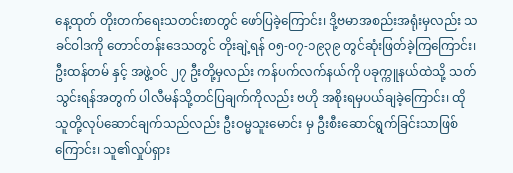နေ့ထုတ် တိုးတက်ရေးသတင်းစာတွင် ဖော်ပြခဲ့ကြောင်း၊ ဒို့ဗမာအစည်းအရုံးမှလည်း သခင်ဝါဒကို တောင်တန်းဒေသတွင် တိုးချဲ့ရန် ၀၅-၀၇-၁၉၃၉ တွင်ဆုံးဖြတ်ခဲ့ကြကြောင်း၊ ဦးထန်တမ် နှင့် အဖွဲ့ဝင် ၂၇ ဦးတို့မှလည်း ကန်ပက်လက်နယ်ကို ပခုက္ကူနယ်ထဲသို့ သတ်သွင်းရန်အတွက် ပါလီမန်သို့တင်ပြချက်ကိုလည်း ဗဟို အစိုးရမှပယ်ချခဲ့ကြောင်း၊ ထိုသူတို့လုပ်ဆောင်ချက်သည်လည်း ဦးဝမ္မသူးမောင်း မှ ဦးစီးဆောင်ရွက်ခြင်းသာဖြစ်ကြောင်း၊ သူ၏လှုပ်ရှား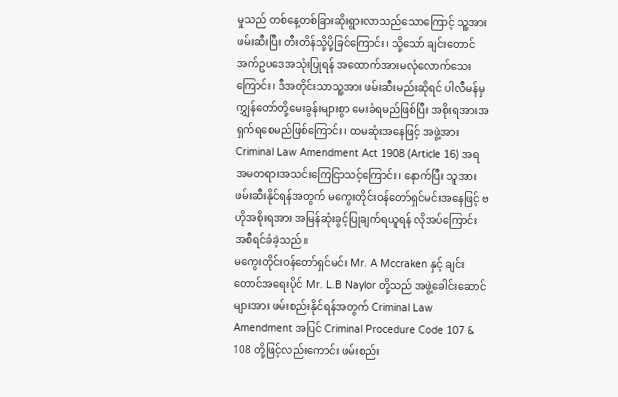မှုသည် တစ်နေ့တစ်ခြားဆိုးရွားလာသည်သောကြောင့် သူ့အားဖမ်းဆီးပြီး တီးတိန်သို့ပို့ခြင်ကြောင်း၊ သို့သော် ချင်းတောင်အက်ဥပဒေအသုံးပြုရန် အထောက်အားမလုံလောက်သေးကြောင်း၊ ဒီအတိုင်းသာသူ့အား ဖမ်းဆီးမည်းဆိုရင် ပါလီမန်မှ ကျွှန်တော်တို့မေးခွန်းများစွာ မေးခံရမည်ဖြစ်ပြီး အစိုးရအားအရှက်ရစေမည်ဖြစ်ကြောင်း၊ ထမဆုံးအနေဖြင့် အဖွဲ့အား Criminal Law Amendment Act 1908 (Article 16) အရ အမတရားအသင်းကြေငြာသင့်ကြောင်း၊ နောက်ပြီး သူအား ဖမ်းဆီးနိုင်ရန်အတွက် မကွေးတိုင်းဝန်တော်ရှင်မင်းအနေဖြင့် ဗဟိုအစိုးရအား အမြန်ဆုံးခွင့်ပြုချက်ရယူရန် လိုအပ်ကြောင်း အစီရင်ခံခဲ့သည်။
မကွေးတိုင်းဝန်တော်ရှင်မင်း Mr. A Mccraken နှင့် ချင်းတောင်အရေးပိုင် Mr. L.B Naylor တို့သည် အဖွဲ့ခေါင်းဆောင်များအား ဖမ်းစည်းနိုင်ရန်အတွက် Criminal Law Amendment အပြင် Criminal Procedure Code 107 & 108 တို့ဖြင့်လည်းကောင်း ဖမ်းစည်း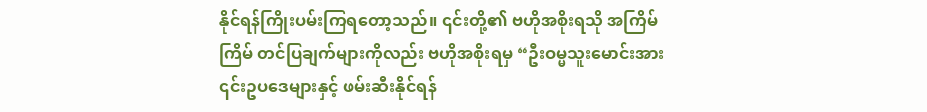နိုင်ရန်ကြိုးပမ်းကြရတော့သည်။ ၎င်းတို့၏ ဗဟိုအစိုးရသို အကြိမ်ကြိမ် တင်ပြချက်များကိုလည်း ဗဟိုအစိုးရမှ “ဦးဝမ္မသူးမောင်းအား ၎င်းဥပဒေများနှင့် ဖမ်းဆီးနိုင်ရန်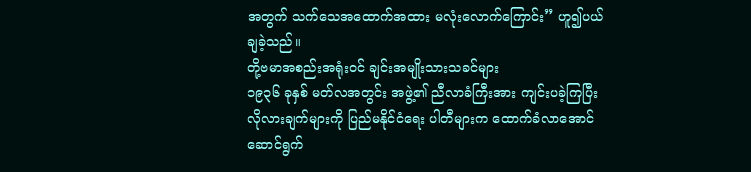အတွက် သက်သေအထောက်အထား မလုံးလောက်ကြောင်း” ဟူ၍ပယ်ချခဲ့သည်။
တို့ဗမာအစည်းအရုံးဝင် ချင်းအမျိုးသားသခင်များ
၁၉၃၆ ခုနှစ် မတ်လအတွင်း အဖွဲ့၏ ညီလာခံကြီးအား ကျင်းပခဲ့ကြပြီး လိုလားချက်များကို ပြည်မနိုင်ငံရေး ပါတီများက ထောက်ခံလာအောင်ဆောင်ရွက်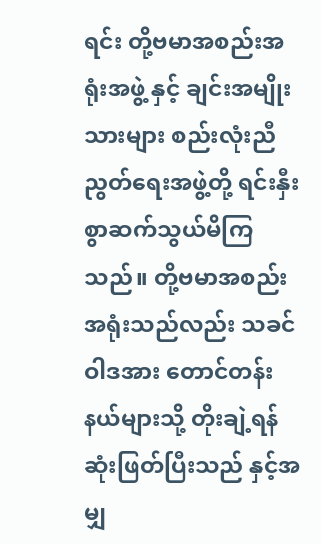ရင်း တို့ဗမာအစည်းအရုံးအဖွဲ့ နှင့် ချင်းအမျိုးသားများ စည်းလုံးညီညွတ်ရေးအဖွဲ့တို့ ရင်းနှီးစွာဆက်သွယ်မိကြသည်။ တို့ဗမာအစည်းအရုံးသည်လည်း သခင်ဝါဒအား တောင်တန်းနယ်များသို့ တိုးချဲ့ရန် ဆုံးဖြတ်ပြီးသည် နှင့်အမျှ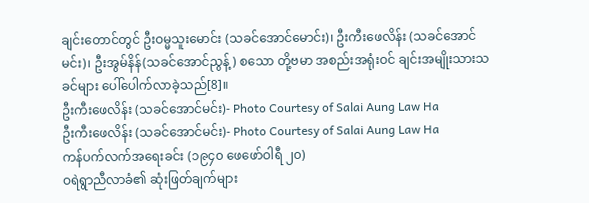ချင်းတောင်တွင် ဦးဝမ္မသူးမောင်း (သခင်အောင်မောင်း)၊ ဦးကီးဖေလိန်း (သခင်အောင်မင်း)၊ ဦးအွမ်နိန်(သခင်အောင်ညွန့်) စသော တို့ဗမာ အစည်းအရုံးဝင် ချင်းအမျိုးသားသခင်များ ပေါ်ပေါက်လာခဲ့သည်[8]။
ဦးကီးဖေလိန်း (သခင်အောင်မင်း)- Photo Courtesy of Salai Aung Law Ha
ဦးကီးဖေလိန်း (သခင်အောင်မင်း)- Photo Courtesy of Salai Aung Law Ha
ကန်ပက်လက်အရေးခင်း (၁၉၄၀ ဖေဖော်ဝါရီ ၂၀)
ဝရဲရွာညီလာခံ၏ ဆုံးဖြတ်ချက်များ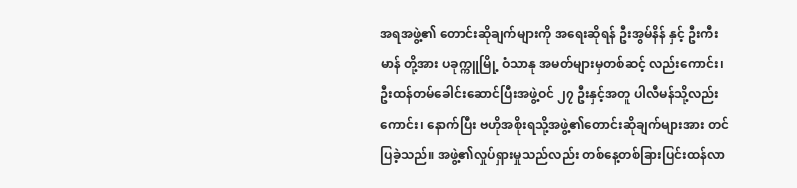အရအဖွဲ့၏ တောင်းဆိုချက်များကို အရေးဆိုရန် ဦးအွမ်နိန် နှင့် ဦးကီးမာန် တို့အား ပခုက္ကူမြို့ ဝံသာနု အမတ်များမှတစ်ဆင့် လည်းကောင်း၊ ဦးထန်တမ်ခေါင်းဆောင်ပြီးအဖွဲ့ဝင် ၂၇ ဦးနှင့်အတူ ပါလီမန်သို့လည်းကောင်း၊ နောက်ပြီး ဗဟိုအစိုးရသို့အဖွဲ့၏တောင်းဆိုချက်များအား တင်ပြခဲ့သည်။ အဖွဲ့၏လှုပ်ရှားမှုသည်လည်း တစ်နေ့တစ်ခြားပြင်းထန်လာ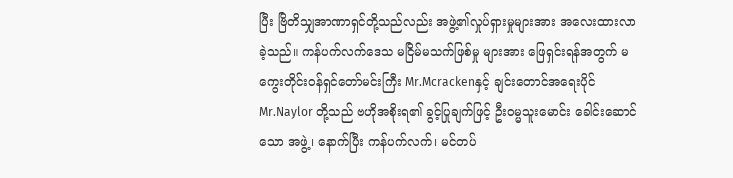ပြီး ဗြိတိသျှအာဏာရှင်တို့သည်လည်း အဖွဲ့၏လှုပ်ရှားမှုများအား အလေးထားလာခဲ့သည်။ ကန်ပက်လက်ဒေသ မငြိမ်မသက်ဖြစ်မှု များအား ဖြေရှင်းရန်အတွက် မကွေးတိုင်းဝန်ရှင်တော်မင်းကြီး Mr.Mcrackenနှင့် ချင်းတောင်အရေးပိုင် Mr.Naylor တို့သည် ဗဟိုအစိုးရ၏ ခွင့်ပြုချက်ဖြင့် ဦးဝမ္မသူးမောင်း ခေါင်းဆောင်သော အဖွဲ့၊ နောက်ပြီး ကန်ပက်လက်၊ မင်တပ်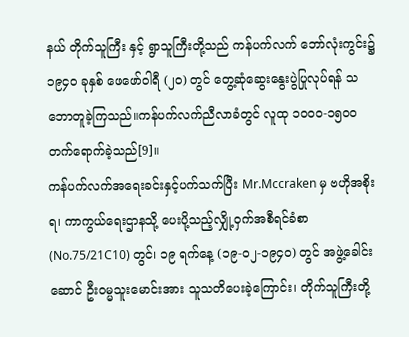နယ် တိုက်သူကြီး နှင့် ရွာသူကြီးတို့သည် ကန်ပက်လက် ဘော်လုံးကွင်း၌ ၁၉၄၀ ခုနှစ် ဖေဖော်ဝါရီ (၂၀) တွင် တွေ့ဆုံဆွေးနွေးပွဲပြုလုပ်ရန် သဘောတူခဲ့ကြသည်။ကန်ပက်လက်ညီလာခံတွင် လူထု ၁၀၀၀-၁၅၀၀ တက်ရောက်ခဲ့သည်[9]။
ကန်ပက်လက်အရေးခင်းနှင့်ပက်သက်ပြီး Mr.Mccraken မှ ဗဟိုအစိုးရ၊ ကာကွယ်ရေးဌာနသို့ ပေးပို့သည့်လျှို့ဝှက်အစီရင်ခံစာ (No.75/21C10) တွင်၊ ၁၉ ရက်နေ့ (၁၉-၀၂-၁၉၄၀) တွင် အဖွဲ့ခေါင်းဆောင် ဦးဝမ္မသူးမောင်းအား သူသတိပေးခဲ့ကြောင်း၊ တိုက်သူကြီးတို့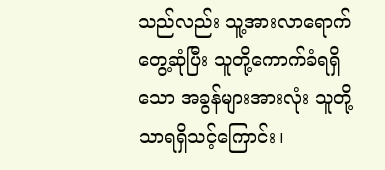သည်လည်း သူ့အားလာရောက်တွေ့ဆုံပြီး သူတို့ကောက်ခံရရှိသော အခွန်များအားလုံး သူတို့သာရရှိသင့်ကြောင်း၊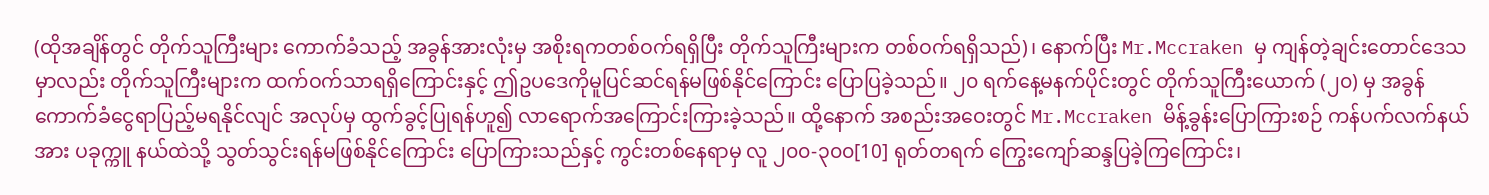(ထိုအချိန်တွင် တိုက်သူကြီးများ ကောက်ခံသည့် အခွန်အားလုံးမှ အစိုးရကတစ်ဝက်ရရှိပြီး တိုက်သူကြီးများက တစ်ဝက်ရရှိသည်)၊ နောက်ပြီး Mr.Mccraken မှ ကျန်တဲ့ချင်းတောင်ဒေသမှာလည်း တိုက်သူကြီးများက ထက်ဝက်သာရရှိကြောင်းနှင့် ဤဥပဒေကိုမူပြင်ဆင်ရန်မဖြစ်နိုင်ကြောင်း ပြောပြခဲ့သည်။ ၂၀ ရက်နေ့မနက်ပိုင်းတွင် တိုက်သူကြီးယောက် (၂၀) မှ အခွန်ကောက်ခံငွေရာပြည့်မရနိုင်လျင် အလုပ်မှ ထွက်ခွင့်ပြုရန်ဟူ၍ လာရောက်အကြောင်းကြားခဲ့သည်။ ထို့နောက် အစည်းအဝေးတွင် Mr.Mccraken မိန့်ခွန်းပြောကြားစဉ် ကန်ပက်လက်နယ်အား ပခုက္ကူ နယ်ထဲသို့ သွတ်သွင်းရန်မဖြစ်နိုင်ကြောင်း ပြောကြားသည်နှင့် ကွင်းတစ်နေရာမှ လူ ၂၀၀-၃၀၀[10] ရုတ်တရက် ကြွေးကျော်ဆန္ဒပြခဲ့ကြကြောင်း၊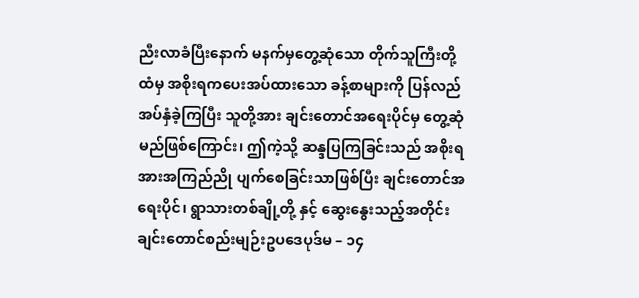ညီးလာခံပြီးနောက် မနက်မှတွေ့ဆုံသော တိုက်သူကြီးတို့ထံမှ အစိုးရကပေးအပ်ထားသော ခန့်စာများကို ပြန်လည်အပ်နှံခဲ့ကြပြီး သူတို့အား ချင်းတောင်အရေးပိုင်မှ တွေ့ဆုံမည်ဖြစ်ကြောင်း၊ ဤကဲ့သို့ ဆန္ဒပြကြခြင်းသည် အစိုးရအားအကြည်ညို ပျက်စေခြင်းသာဖြစ်ပြီး ချင်းတောင်အရေးပိုင်၊ ရွာသားတစ်ချို့တို့ နှင့် ဆွေးနွေးသည့်အတိုင်း ချင်းတောင်စည်းမျဉ်းဥပဒေပုဒ်မ – ၁၄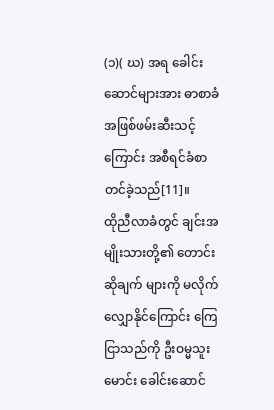(၁)( ဃ) အရ ခေါင်းဆောင်များအား ဓာစာခံအဖြစ်ဖမ်းဆီးသင့်ကြောင်း အစီရင်ခံစာတင်ခဲ့သည်[11]။
ထိုညီလာခံတွင် ချင်းအမျိုးသားတို့၏ တောင်းဆိုချက် များကို မလိုက်လျှောနိုင်ကြောင်း ကြေငြာသည်ကို ဦးဝမ္မသူးမောင်း ခေါင်းဆောင်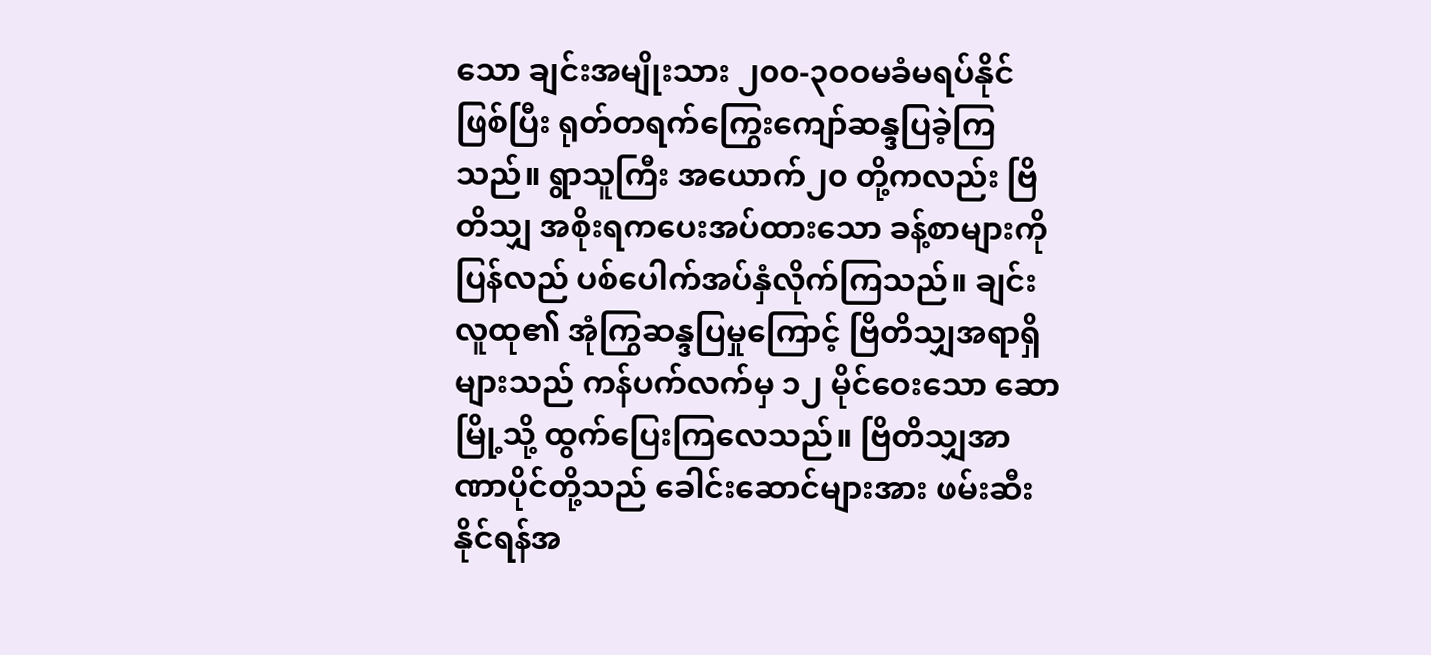သော ချင်းအမျိုးသား ၂၀၀-၃ဝဝမခံမရပ်နိုင်ဖြစ်ပြီး ရုတ်တရက်ကြွေးကျော်ဆန္ဒပြခဲ့ကြသည်။ ရွာသူကြီး အယောက်၂၀ တို့ကလည်း ဗြိတိသျှ အစိုးရကပေးအပ်ထားသော ခန့်စာများကို ပြန်လည် ပစ်ပေါက်အပ်နှံလိုက်ကြသည်။ ချင်းလူထု၏ အုံကြွဆန္ဒပြမှုကြောင့် ဗြိတိသျှအရာရှိများသည် ကန်ပက်လက်မှ ၁၂ မိုင်ဝေးသော ဆောမြို့သို့ ထွက်ပြေးကြလေသည်။ ဗြိတိသျှအာဏာပိုင်တို့သည် ခေါင်းဆောင်များအား ဖမ်းဆီးနိုင်ရန်အ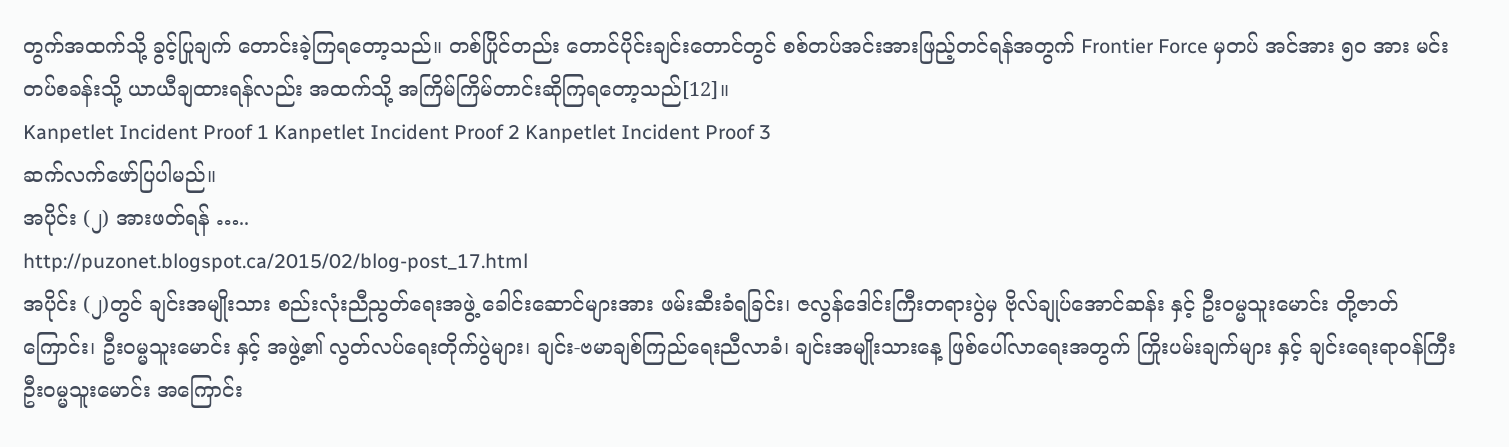တွက်အထက်သို့ ခွင့်ပြုချက် တောင်းခဲ့ကြရတော့သည်။ တစ်ပြိုင်တည်း တောင်ပိုင်းချင်းတောင်တွင် စစ်တပ်အင်းအားဖြည့်တင်ရန်အတွက် Frontier Force မှတပ် အင်အား ၅၀ အား မင်းတပ်စခန်းသို့ ယာယီချထားရန်လည်း အထက်သို့ အကြိမ်ကြိမ်တာင်းဆိုကြရတော့သည်[12]။
Kanpetlet Incident Proof 1 Kanpetlet Incident Proof 2 Kanpetlet Incident Proof 3
ဆက်လက်ဖော်ပြပါမည်။
အပိုင်း (၂) အားဖတ်ရန် …..
http://puzonet.blogspot.ca/2015/02/blog-post_17.html
အပိုင်း (၂)တွင် ချင်းအမျိုးသား စည်းလုံးညီညွတ်ရေးအဖွဲ့ ခေါင်းဆောင်များအား ဖမ်းဆီးခံရခြင်း၊ ဇလွန်ဒေါင်းကြီးတရားပွဲမှ ဗိုလ်ချုပ်အောင်ဆန်း နှင့် ဦးဝမ္မသူးမောင်း တို့ဇာတ်ကြောင်း၊ ဦးဝမ္မသူးမောင်း နှင့် အဖွဲ့၏ လွတ်လပ်ရေးတိုက်ပွဲများ၊ ချင်း-ဗမာချစ်ကြည်ရေးညီလာခံ၊ ချင်းအမျိုးသားနေ့ ဖြစ်ပေါ်လာရေးအတွက် ကြိုးပမ်းချက်များ နှင့် ချင်းရေးရာဝန်ကြီး ဦးဝမ္မသူးမောင်း အကြောင်း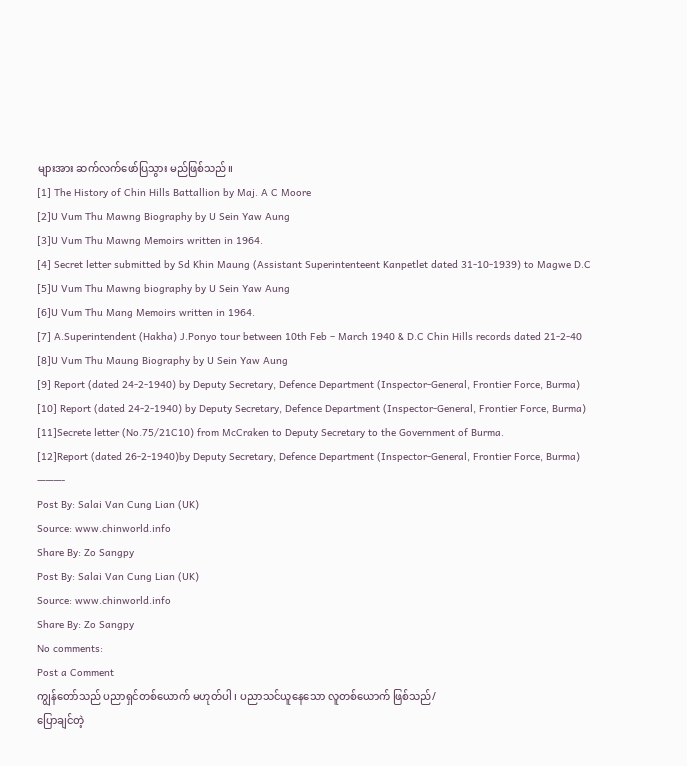များအား ဆက်လက်ဖော်ပြသွား မည်ဖြစ်သည်။
[1] The History of Chin Hills Battallion by Maj. A C Moore
[2]U Vum Thu Mawng Biography by U Sein Yaw Aung
[3]U Vum Thu Mawng Memoirs written in 1964.
[4] Secret letter submitted by Sd Khin Maung (Assistant Superintenteent Kanpetlet dated 31-10-1939) to Magwe D.C
[5]U Vum Thu Mawng biography by U Sein Yaw Aung
[6]U Vum Thu Mang Memoirs written in 1964.
[7] A.Superintendent (Hakha) J.Ponyo tour between 10th Feb – March 1940 & D.C Chin Hills records dated 21-2-40
[8]U Vum Thu Maung Biography by U Sein Yaw Aung
[9] Report (dated 24-2-1940) by Deputy Secretary, Defence Department (Inspector-General, Frontier Force, Burma)
[10] Report (dated 24-2-1940) by Deputy Secretary, Defence Department (Inspector-General, Frontier Force, Burma)
[11]Secrete letter (No.75/21C10) from McCraken to Deputy Secretary to the Government of Burma.
[12]Report (dated 26-2-1940)by Deputy Secretary, Defence Department (Inspector-General, Frontier Force, Burma)
———-
Post By: Salai Van Cung Lian (UK)
Source: www.chinworld.info
Share By: Zo Sangpy
Post By: Salai Van Cung Lian (UK)
Source: www.chinworld.info
Share By: Zo Sangpy
No comments:
Post a Comment
ကျွန်တော်သည် ပညာရှင်တစ်ယောက် မဟုတ်ပါ ၊ ပညာသင်ယူနေသော လူတစ်ယောက် ဖြစ်သည်/
ပြောချင်တဲ့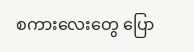စကားလေးတွေ ပြော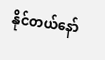နိုင်တယ်နော်